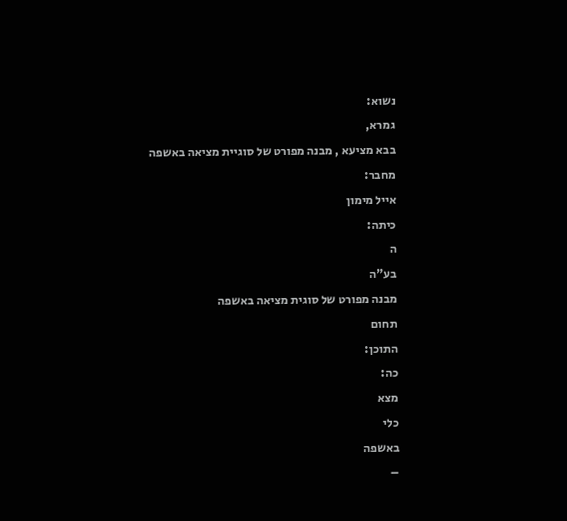נשוא:
גמרא,
בבא מציעא , מבנה מפורט של סוגיית מציאה באשפה
מחבר:
אייל מימון
כיתה:
ה
בע"ה
מבנה מפורט של סוגית מציאה באשפה
תחום
התוכן:
כה:
מצא
כלי
באשפה
–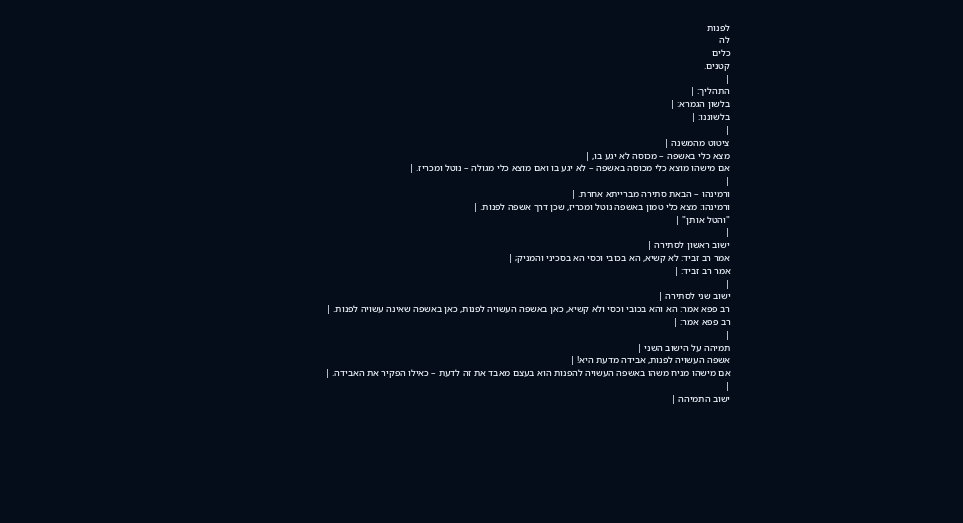לפנות
לה
כלים
קטנים.
|
התהליך: |
בלשון הגמרא: |
בלשוננו: |
|
ציטוט מהמשנה |
מצא כלי באשפה – מכוסה לא יגע בו, |
אם מישהו מוצא כלי מכוסה באשפה – לא יגע בו ואם מוצא כלי מגולה – נוטל ומכריז. |
|
ורמינהו – הבאת סתירה מברייתא אחרת. |
ורמינהו: מצא כלי טמון באשפה נוטל ומכריז, שכן דרך אשפה לפנות. |
"והטל אותן" |
|
ישוב ראשון לסתירה |
אמר רב זביד: לא קשיא, הא בכובי וכסי הא בסכיני והמניק; |
אמר רב זביד: |
|
ישוב שני לסתירה |
רב פפא אמר: הא והא בכובי וכסי ולא קשיא, כאן באשפה העשויה לפנות, כאן באשפה שאינה עשויה לפנות. |
רב פפא אמר: |
|
תמיהה על הישוב השני |
אשפה העשויה לפנות, אבידה מדעת היא! |
אם מישהו מניח משהו באשפה העשויה להפנות הוא בעצם מאבד את זה לדעת – כאילו הפקיר את האבידה. |
|
ישוב התמיהה |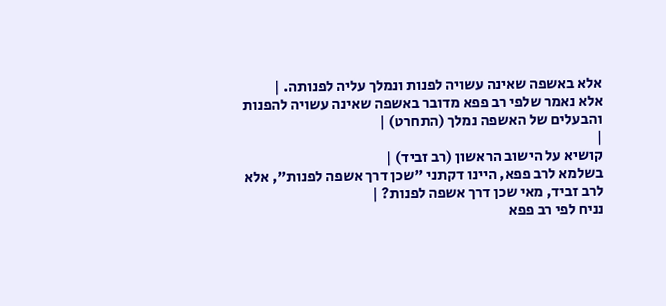אלא באשפה שאינה עשויה לפנות ונמלך עליה לפנותה. |
אלא נאמר שלפי רב פפא מדובר באשפה שאינה עשויה להפנות והבעלים של האשפה נמלך (התחרט) |
|
קושיא על הישוב הראשון (רב זביד) |
בשלמא לרב פפא, היינו דקתני "שכן דרך אשפה לפנות", אלא לרב זביד, מאי שכן דרך אשפה לפנות? |
נניח לפי רב פפא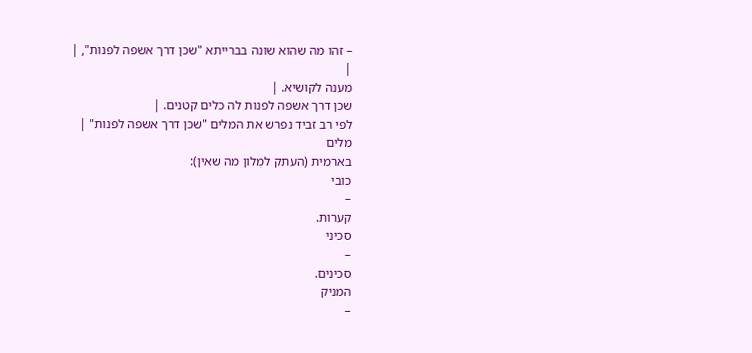– זהו מה שהוא שונה בברייתא "שכן דרך אשפה לפנות", |
|
מענה לקושיא. |
שכן דרך אשפה לפנות לה כלים קטנים. |
לפי רב זביד נפרש את המלים "שכן דרך אשפה לפנות" |
מלים
בארמית (העתק למִלון מה שאין):
כובי
–
קערות.
סכיני
–
סכינים.
המניק
–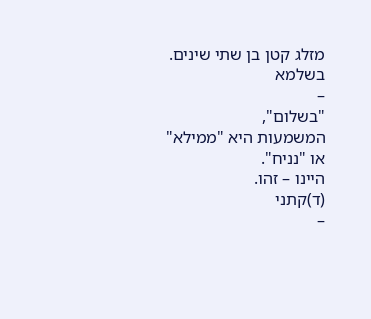מזלג קטן בן שתי שינים.
בשלמא
–
"בשלום",
המשמעות היא "ממילא"
או "נניח".
היינו – זהו.
(ד)קתני
–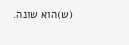(ש)הוא שונה.